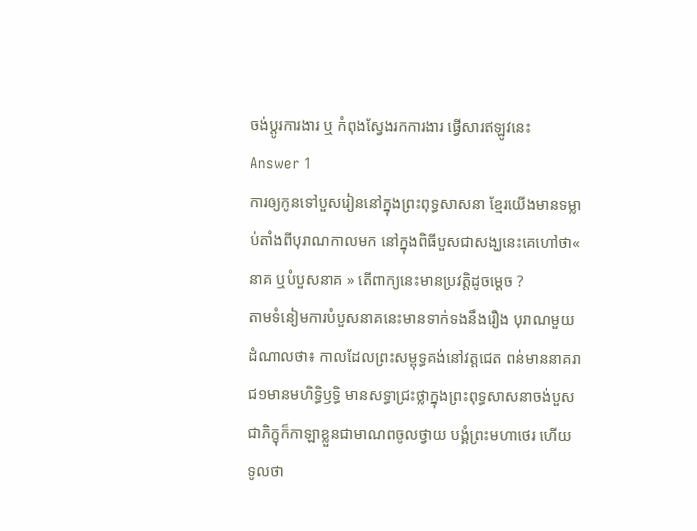ចង់ប្តូរការងារ ឬ កំពុងស្វែងរកការងារ ផ្វើសារឥឡូវនេះ
Answer 1
ការឲ្យកូនទៅបួសរៀននៅក្នុងព្រះពុទ្ធសាសនា ខ្មែរយើងមានទម្លាប់តាំងពីបុរាណកាលមក នៅក្នុងពិធីបួសជាសង្ឃនេះគេហៅថា« នាគ ឬបំបួសនាគ » តើពាក្យនេះមានប្រវត្តិដូចម្តេច ?
តាមទំនៀមការបំបួសនាគនេះមានទាក់ទងនឹងរឿង បុរាណមួយដំណាលថា៖ កាលដែលព្រះសម្ពុទ្ធគង់នៅវត្តជេត ពន់មាននាគរាជ១មានមហិទ្ធិឫទ្ធិ មានសទ្ធាជ្រះថ្លាក្នុងព្រះពុទ្ធសាសនាចង់បួសជាភិក្ខុក៏កាឡាខ្លួនជាមាណពចូលថ្វាយ បង្គំព្រះមហាថេរ ហើយទូលថា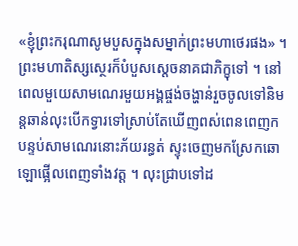«ខ្ញុំព្រះករុណាសូមបួសក្នុងសម្នាក់ព្រះមហាថេរផង» ។ ព្រះមហាតិស្សស្ថេរក៏បំបួសស្តេចនាគជាភិក្ខុទៅ ។ នៅពេលមួយេសាមណេរមួយអង្គផ្ចង់ចង្ហាន់រួចចូលទៅនិមន្តឆាន់លុះបើកទ្វារទៅស្រាប់តែឃើញពស់ពេនពេញកបន្ទប់សាមណេរនោះភ័យរន្ធត់ ស្ទុះចេញមកស្រែកឆោឡោផ្អើលពេញទាំងវត្ត ។ លុះជ្រាបទៅដ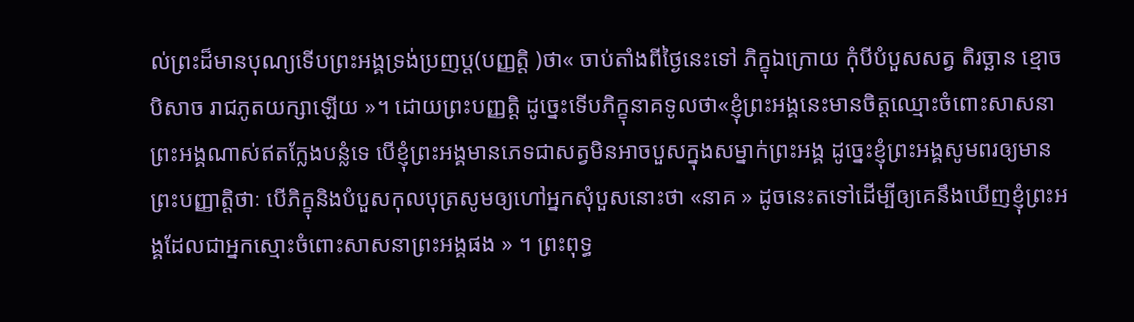ល់ព្រះដ៏មានបុណ្យទើបព្រះអង្គទ្រង់ប្រញប្ត(បញ្ញត្តិ )ថា« ចាប់តាំងពីថ្ងៃនេះទៅ ភិក្ខុឯក្រោយ កុំបីបំបួសសត្វ តិរច្ឆាន ខ្មោច បិសាច រាជភូតយក្សាឡើយ »។ ដោយព្រះបញ្ញត្តិ ដូច្នេះទើបភិក្ខុនាគទូលថា«ខ្ញុំព្រះអង្គនេះមានចិត្តឈ្មោះចំពោះសាសនាព្រះអង្គណាស់ឥតក្លែងបន្លំទេ បើខ្ញុំព្រះអង្គមានភេទជាសត្វមិនអាចបួសក្នុងសម្នាក់ព្រះអង្គ ដូច្នេះខ្ញុំព្រះអង្គសូមពរឲ្យមានព្រះបញ្ញាត្តិថាៈ បើភិក្ខុនិងបំបួសកុលបុត្រសូមឲ្យហៅអ្នកសុំបួសនោះថា «នាគ » ដូចនេះតទៅដើម្បីឲ្យគេនឹងឃើញខ្ញុំព្រះអង្គដែលជាអ្នកស្មោះចំពោះសាសនាព្រះអង្គផង » ។ ព្រះពុទ្ធ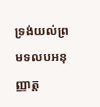ទ្រង់យល់ព្រមទលបអនុញ្ញាត្ត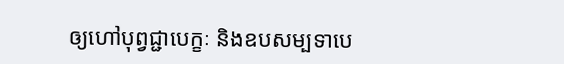ឲ្យហៅបុព្វជ្ជាបេក្ខៈ និងឧបសម្បទាបេ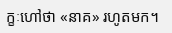ក្ខៈហៅថា «នាគ» រហូតមក។